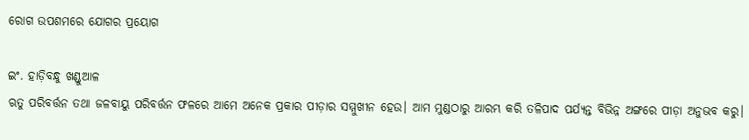ରୋଗ ଉପଶମରେ ଯୋଗର ପ୍ରୟୋଗ

ଇଂ. ହାଡ଼ିବନ୍ଧୁ ଖଣ୍ଡୁଆଳ
ଋତୁ ପରିବର୍ତ୍ତନ ତଥା ଜଳବାୟୁ ପରିବର୍ତ୍ତନ ଫଳରେ ଆମେ ଅନେକ ପ୍ରକାର ପୀଡ଼ାର ସମ୍ମୁଖୀନ ହେଉ। ଆମ ମୁଣ୍ଡଠାରୁ ଆରମ୍ଭ କରି ତଳିପାଦ ପର୍ଯ୍ୟନ୍ତ ବିଭିନ୍ନ ଅଙ୍ଗରେ ପୀଡ଼ା ଅନୁଭବ କରୁ।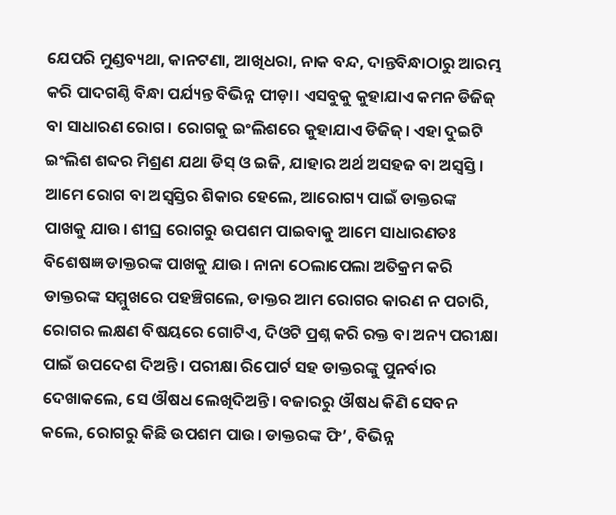ଯେପରି ମୁଣ୍ଡବ୍ୟଥା, କାନଟଣା, ଆଖିଧରା, ନାକ ବନ୍ଦ, ଦାନ୍ତବିନ୍ଧାଠାରୁ ଆରମ୍ଭ କରି ପାଦଗଣ୍ଠି ବିନ୍ଧା ପର୍ଯ୍ୟନ୍ତ ବିଭିନ୍ନ ପୀଡ଼ା। ଏସବୁକୁ କୁହାଯାଏ କମନ ଡିଜିଜ୍‌ ବା ସାଧାରଣ ରୋଗ। ରୋଗକୁ ଇଂଲିଶରେ କୁହାଯାଏ ଡିଜିଜ୍‌। ଏହା ଦୁଇଟି ଇଂଲିଶ ଶବ୍ଦର ମିଶ୍ରଣ ଯଥା ଡିସ୍‌ ଓ ଇଜି, ଯାହାର ଅର୍ଥ ଅସହଜ ବା ଅସ୍ବସ୍ତି। ଆମେ ରୋଗ ବା ଅସ୍ବସ୍ତିର ଶିକାର ହେଲେ, ଆରୋଗ୍ୟ ପାଇଁ ଡାକ୍ତରଙ୍କ ପାଖକୁ ଯାଉ। ଶୀଘ୍ର ରୋଗରୁ ଉପଶମ ପାଇବାକୁ ଆମେ ସାଧାରଣତଃ ବିଶେଷଜ୍ଞ ଡାକ୍ତରଙ୍କ ପାଖକୁ ଯାଉ। ନାନା ଠେଲାପେଲା ଅତିକ୍ରମ କରି ଡାକ୍ତରଙ୍କ ସମ୍ମୁଖରେ ପହଞ୍ଚିଗଲେ, ଡାକ୍ତର ଆମ ରୋଗର କାରଣ ନ ପଚାରି, ରୋଗର ଲକ୍ଷଣ ବିଷୟରେ ଗୋଟିଏ, ଦିଓଟି ପ୍ରଶ୍ନ କରି ରକ୍ତ ବା ଅନ୍ୟ ପରୀକ୍ଷା ପାଇଁ ଉପଦେଶ ଦିଅନ୍ତି। ପରୀକ୍ଷା ରିପୋର୍ଟ ସହ ଡାକ୍ତରଙ୍କୁ ପୁନର୍ବାର ଦେଖାକଲେ, ସେ ଔଷଧ ଲେଖିଦିଅନ୍ତି। ବଜାରରୁ ଔଷଧ କିଣି ସେବନ କଲେ, ରୋଗରୁ କିଛି ଉପଶମ ପାଉ। ଡାକ୍ତରଙ୍କ ଫି’, ବିଭିନ୍ନ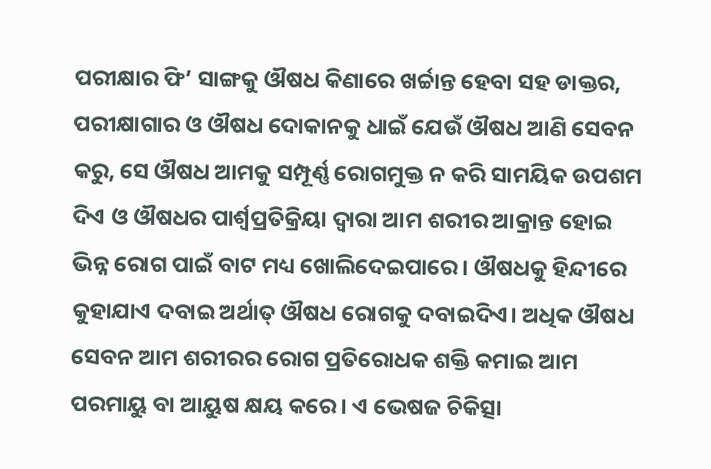ପରୀକ୍ଷାର ଫି’ ସାଙ୍ଗକୁ ଔଷଧ କିଣାରେ ଖର୍ଚ୍ଚାନ୍ତ ହେବା ସହ ଡାକ୍ତର, ପରୀକ୍ଷାଗାର ଓ ଔଷଧ ଦୋକାନକୁ ଧାଇଁ ଯେଉଁ ଔଷଧ ଆଣି ସେବନ କରୁ, ସେ ଔଷଧ ଆମକୁ ସମ୍ପୂର୍ଣ୍ଣ ରୋଗମୁକ୍ତ ନ କରି ସାମୟିକ ଉପଶମ ଦିଏ ଓ ଔଷଧର ପାର୍ଶ୍ୱପ୍ରତିକ୍ରିୟା ଦ୍ୱାରା ଆମ ଶରୀର ଆକ୍ରାନ୍ତ ହୋଇ ଭିନ୍ନ ରୋଗ ପାଇଁ ବାଟ ମଧ୍ୟ ଖୋଲିଦେଇପାରେ। ଔଷଧକୁ ହିନ୍ଦୀରେ କୁହାଯାଏ ଦବାଇ ଅର୍ଥାତ୍‌ ଔଷଧ ରୋଗକୁ ଦବାଇଦିଏ। ଅଧିକ ଔଷଧ ସେବନ ଆମ ଶରୀରର ରୋଗ ପ୍ରତିରୋଧକ ଶକ୍ତି କମାଇ ଆମ ପରମାୟୁ ବା ଆୟୁଷ କ୍ଷୟ କରେ। ଏ ଭେଷଜ ଚିକିତ୍ସା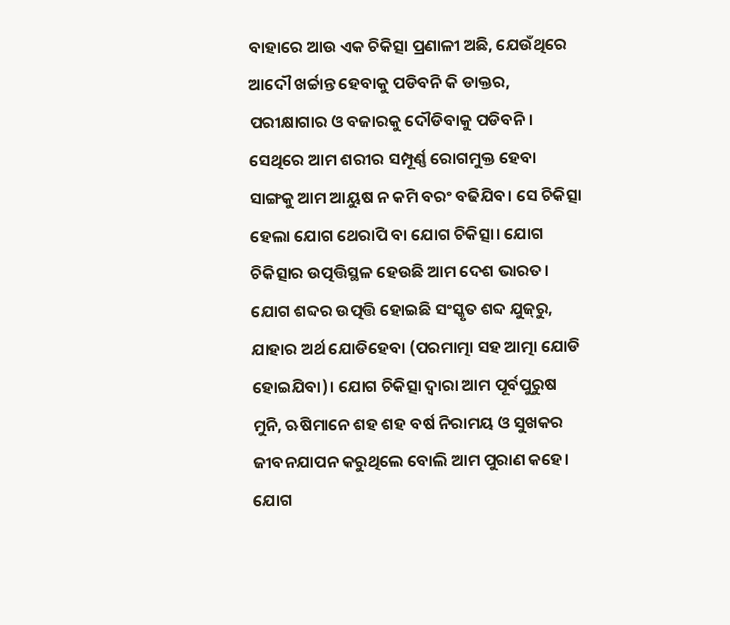ବାହାରେ ଆଉ ଏକ ଚିକିତ୍ସା ପ୍ରଣାଳୀ ଅଛି, ଯେଉଁଥିରେ ଆଦୌ ଖର୍ଚ୍ଚାନ୍ତ ହେବାକୁ ପଡିବନି କି ଡାକ୍ତର, ପରୀକ୍ଷାଗାର ଓ ବଜାରକୁ ଦୌଡିବାକୁ ପଡିବନି। ସେଥିରେ ଆମ ଶରୀର ସମ୍ପୂର୍ଣ୍ଣ ରୋଗମୁକ୍ତ ହେବା ସାଙ୍ଗକୁ ଆମ ଆୟୁଷ ନ କମି ବରଂ ବଢିଯିବ। ସେ ଚିକିତ୍ସା ହେଲା ଯୋଗ ଥେରାପି ବା ଯୋଗ ଚିକିତ୍ସା। ଯୋଗ ଚିକିତ୍ସାର ଉତ୍ପତ୍ତିସ୍ଥଳ ହେଉଛି ଆମ ଦେଶ ଭାରତ। ଯୋଗ ଶବ୍ଦର ଉତ୍ପତ୍ତି ହୋଇଛି ସଂସ୍କୃତ ଶବ୍ଦ ଯୁଜ୍‌ରୁ, ଯାହାର ଅର୍ଥ ଯୋଡିହେବା (ପରମାତ୍ମା ସହ ଆତ୍ମା ଯୋଡି ହୋଇଯିବା)। ଯୋଗ ଚିକିତ୍ସା ଦ୍ୱାରା ଆମ ପୂର୍ବପୁରୁଷ ମୁନି, ଋଷିମାନେ ଶହ ଶହ ବର୍ଷ ନିରାମୟ ଓ ସୁଖକର ଜୀବନଯାପନ କରୁଥିଲେ ବୋଲି ଆମ ପୁରାଣ କହେ। ଯୋଗ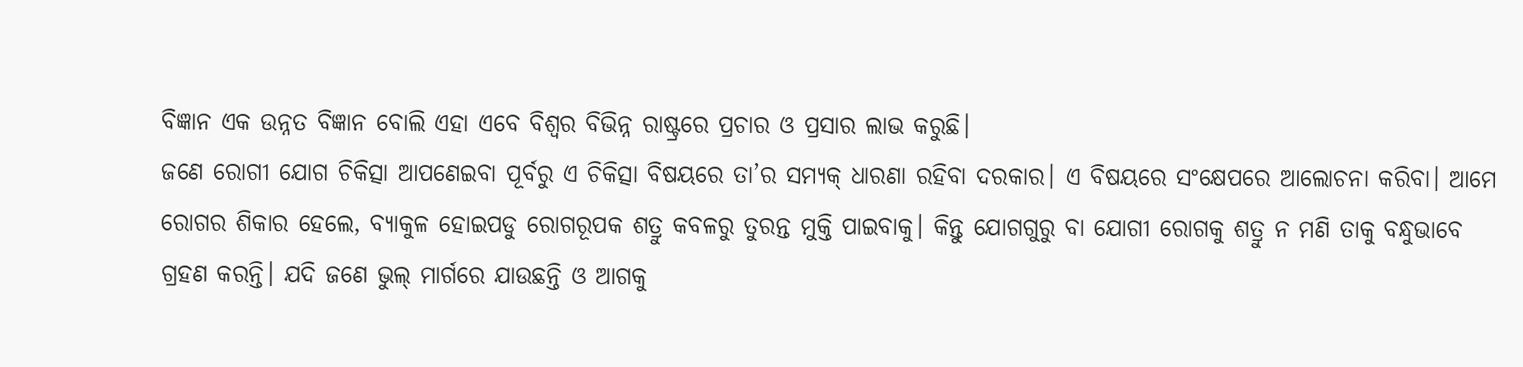ବିଜ୍ଞାନ ଏକ ଉନ୍ନତ ବିଜ୍ଞାନ ବୋଲି ଏହା ଏବେ ବିଶ୍ୱର ବିଭିନ୍ନ ରାଷ୍ଟ୍ରରେ ପ୍ରଚାର ଓ ପ୍ରସାର ଲାଭ କରୁଛି।
ଜଣେ ରୋଗୀ ଯୋଗ ଚିକିତ୍ସା ଆପଣେଇବା ପୂର୍ବରୁ ଏ ଚିକିତ୍ସା ବିଷୟରେ ତା’ର ସମ୍ୟକ୍‌ ଧାରଣା ରହିବା ଦରକାର। ଏ ବିଷୟରେ ସଂକ୍ଷେପରେ ଆଲୋଚନା କରିବା। ଆମେ ରୋଗର ଶିକାର ହେଲେ, ବ୍ୟାକୁଳ ହୋଇପଡୁ ରୋଗରୂପକ ଶତ୍ରୁ କବଳରୁ ତୁରନ୍ତ ମୁକ୍ତି ପାଇବାକୁ। କିନ୍ତୁ ଯୋଗଗୁରୁ ବା ଯୋଗୀ ରୋଗକୁ ଶତ୍ରୁ ନ ମଣି ତାକୁ ବନ୍ଧୁଭାବେ ଗ୍ରହଣ କରନ୍ତି। ଯଦି ଜଣେ ଭୁଲ୍‌ ମାର୍ଗରେ ଯାଉଛନ୍ତି ଓ ଆଗକୁ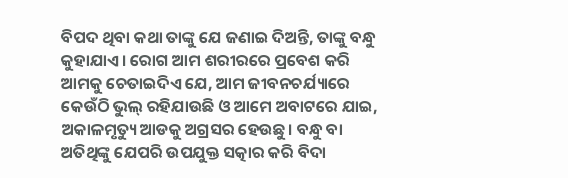ବିପଦ ଥିବା କଥା ତାଙ୍କୁ ଯେ ଜଣାଇ ଦିଅନ୍ତି, ତାଙ୍କୁ ବନ୍ଧୁ କୁହାଯାଏ। ରୋଗ ଆମ ଶରୀରରେ ପ୍ରବେଶ କରି ଆମକୁ ଚେତାଇଦିଏ ଯେ, ଆମ ଜୀବନଚର୍ଯ୍ୟାରେ କେଉଁଠି ଭୁଲ୍‌ ରହିଯାଉଛି ଓ ଆମେ ଅବାଟରେ ଯାଇ, ଅକାଳମୃତ୍ୟୁ ଆଡକୁ ଅଗ୍ରସର ହେଉଛୁ। ବନ୍ଧୁ ବା ଅତିଥିଙ୍କୁ ଯେପରି ଉପଯୁକ୍ତ ସତ୍କାର କରି ବିଦା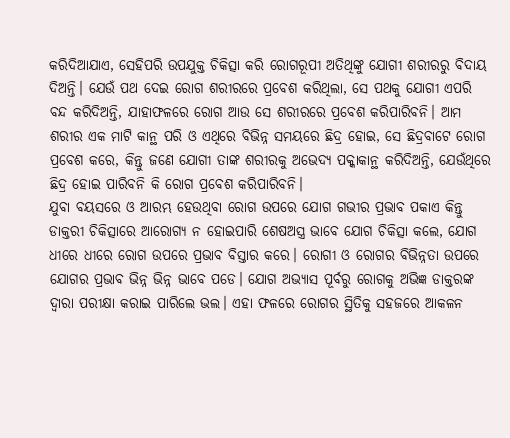କରିଦିଆଯାଏ, ସେହିପରି ଉପଯୁକ୍ତ ଚିକିତ୍ସା କରି ରୋଗରୂପୀ ଅତିଥିଙ୍କୁ ଯୋଗୀ ଶରୀରରୁ ବିଦାୟ ଦିଅନ୍ତି। ଯେଉଁ ପଥ ଦେଇ ରୋଗ ଶରୀରରେ ପ୍ରବେଶ କରିଥିଲା, ସେ ପଥକୁ ଯୋଗୀ ଏପରି ବନ୍ଦ କରିଦିଅନ୍ତି, ଯାହାଫଳରେ ରୋଗ ଆଉ ସେ ଶରୀରରେ ପ୍ରବେଶ କରିପାରିବନି। ଆମ ଶରୀର ଏକ ମାଟି କାନ୍ଥ ପରି ଓ ଏଥିରେ ବିଭିନ୍ନ ସମୟରେ ଛିଦ୍ର ହୋଇ, ସେ ଛିଦ୍ରବାଟେ ରୋଗ ପ୍ରବେଶ କରେ, କିନ୍ତୁ ଜଣେ ଯୋଗୀ ତାଙ୍କ ଶରୀରକୁ ଅଭେଦ୍ୟ ପକ୍କାକାନ୍ଥ କରିଦିଅନ୍ତି, ଯେଉଁଥିରେ ଛିଦ୍ର ହୋଇ ପାରିବନି କି ରୋଗ ପ୍ରବେଶ କରିପାରିବନି।
ଯୁବା ବୟସରେ ଓ ଆରମ୍ଭ ହେଉଥିବା ରୋଗ ଉପରେ ଯୋଗ ଗଭୀର ପ୍ରଭାବ ପକାଏ କିନ୍ତୁ ଡାକ୍ତରୀ ଚିକିତ୍ସାରେ ଆରୋଗ୍ୟ ନ ହୋଇପାରି ଶେଷଅସ୍ତ୍ର ଭାବେ ଯୋଗ ଚିକିତ୍ସା କଲେ, ଯୋଗ ଧୀରେ ଧୀରେ ରୋଗ ଉପରେ ପ୍ରଭାବ ବିସ୍ତାର କରେ। ରୋଗୀ ଓ ରୋଗର ବିଭିନ୍ନତା ଉପରେ ଯୋଗର ପ୍ରଭାବ ଭିନ୍ନ ଭିନ୍ନ ଭାବେ ପଡେ। ଯୋଗ ଅଭ୍ୟାସ ପୂର୍ବରୁ ରୋଗକୁ ଅଭିଜ୍ଞ ଡାକ୍ତରଙ୍କ ଦ୍ୱାରା ପରୀକ୍ଷା କରାଇ ପାରିଲେ ଭଲ। ଏହା ଫଳରେ ରୋଗର ସ୍ଥିତିକୁ ସହଜରେ ଆକଳନ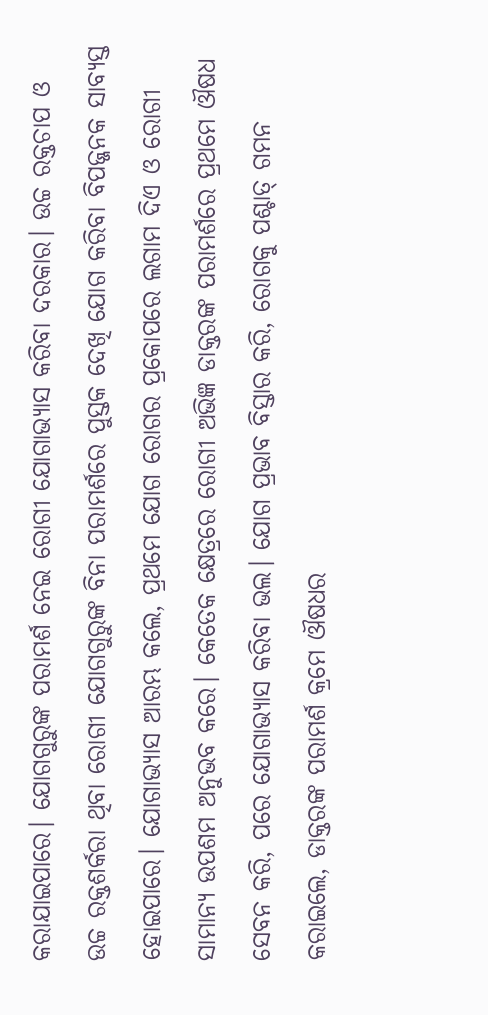କରାଯାଇପାରେ। ଯୋଗଗୁରୁଙ୍କ ପରାମର୍ଶ ନେଇ ରୋଗୀ ଯୋଗାଭ୍ୟାସ କରିବା ଦରକାର। ଉଚ୍ଚ ରକ୍ତଚାପ ଓ ଉଚ୍ଚ ରକ୍ତଶର୍କରା ଥିବା ରୋଗୀ ଯୋଗଗୁରୁଙ୍କ ବିନା ପରାମର୍ଶରେ ପୁସ୍ତକ ଦେଖି ଯୋଗ କରିବା ବିପଜ୍ଜନକ ସାବ୍ୟସ୍ତ ହୋଇପାରେ। ଯୋଗାଭ୍ୟାସ ଆରମ୍ଭ କଲେ, ପ୍ରଥମେ ଯୋଗ ରୋଗର ପ୍ରକୋପରେ ଲଗାମ ଦିଏ ଓ ରୋଗୀ ସାମାନ୍ୟ ଉପଶମ ଅନୁଭବ କରେ। କେତେକ କ୍ଷେତ୍ରରେ ରୋଗୀ ଅଭିଜ୍ଞ ଡାକ୍ତରଙ୍କ ପରାମର୍ଶରେ ପ୍ରଥମେ ଔଷଧ ସେବନ କରି, ପରେ ଯୋଗାଭ୍ୟାସ କରିବା ଭଲ। ଯୋଗ ପ୍ରଭାବ ବିସ୍ତାର କରି, ରୋଗକୁ ପଶ୍ଚାତ୍‌ ଗମନ କରାଇଲେ, ଡାକ୍ତରଙ୍କ ପରାମର୍ଶ କ୍ରମେ ଔଷଧର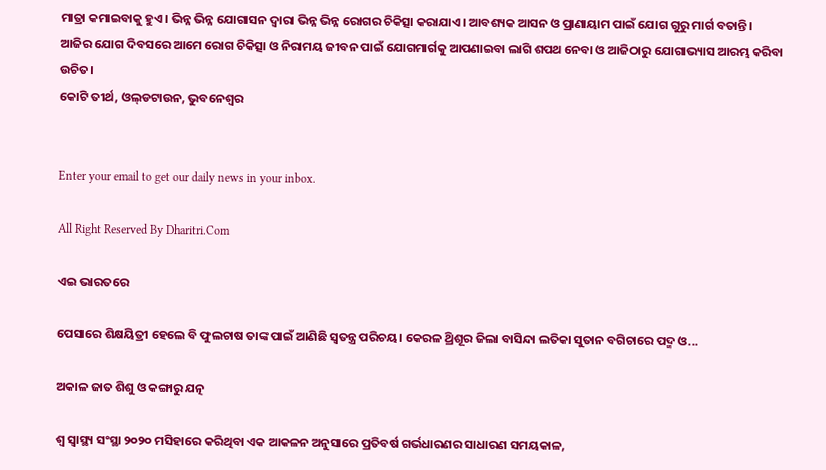ମାତ୍ରା କମାଇବାକୁ ହୁଏ। ଭିନ୍ନ ଭିନ୍ନ ଯୋଗାସନ ଦ୍ୱାରା ଭିନ୍ନ ଭିନ୍ନ ରୋଗର ଚିକିତ୍ସା କରାଯାଏ। ଆବଶ୍ୟକ ଆସନ ଓ ପ୍ରାଣାୟାମ ପାଇଁ ଯୋଗ ଗୁରୁ ମାର୍ଗ ବତାନ୍ତି। ଆଜିର ଯୋଗ ଦିବସରେ ଆମେ ରୋଗ ଚିକିତ୍ସା ଓ ନିରାମୟ ଜୀବନ ପାଇଁ ଯୋଗମାର୍ଗକୁ ଆପଣାଇବା ଲାଗି ଶପଥ ନେବା ଓ ଆଜିଠାରୁ ଯୋଗାଭ୍ୟାସ ଆରମ୍ଭ କରିବା ଉଚିତ।
କୋଟି ତୀର୍ଥ, ଓଲ୍‌ଡଟାଉନ, ଭୁବନେଶ୍ୱର


Enter your email to get our daily news in your inbox.

All Right Reserved By Dharitri.Com

ଏଇ ଭାରତରେ

ପେସାରେ ଶିକ୍ଷୟିତ୍ରୀ ହେଲେ ବି ଫୁଲଚାଷ ତାଙ୍କ ପାଇଁ ଆଣିଛି ସ୍ବତନ୍ତ୍ର ପରିଚୟ। କେରଳ ଥ୍ରିଶୂର ଜିଲା ବାସିନ୍ଦା ଲତିକା ସୁତାନ ବଗିଚାରେ ପଦ୍ମ ଓ...

ଅକାଳ ଜାତ ଶିଶୁ ଓ କଙ୍ଗାରୁ ଯତ୍ନ

ଶ୍ୱ ସ୍ବାସ୍ଥ୍ୟ ସଂସ୍ଥା ୨୦୨୦ ମସିହାରେ କରିଥିବା ଏକ ଆକଳନ ଅନୁସାରେ ପ୍ରତିବର୍ଷ ଗର୍ଭଧାରଣର ସାଧାରଣ ସମୟକାଳ,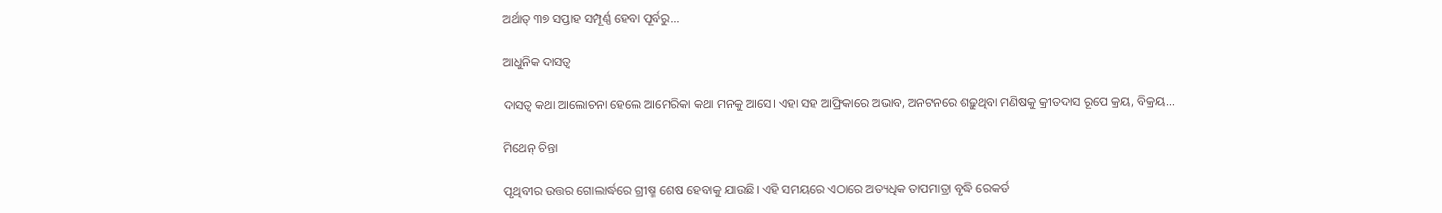ଅର୍ଥାତ୍‌ ୩୭ ସପ୍ତାହ ସମ୍ପୂର୍ଣ୍ଣ ହେବା ପୂର୍ବରୁ...

ଆଧୁନିକ ଦାସତ୍ୱ

ଦାସତ୍ୱ କଥା ଆଲୋଚନା ହେଲେ ଆମେରିକା କଥା ମନକୁ ଆସେ। ଏହା ସହ ଆଫ୍ରିକାରେ ଅଭାବ, ଅନଟନରେ ଶଢ଼ୁଥିବା ମଣିଷକୁ କ୍ରୀତଦାସ ରୂପେ କ୍ରୟ, ବିକ୍ରୟ...

ମିଥେନ୍‌ ଚିନ୍ତା

ପୃଥିବୀର ଉତ୍ତର ଗୋଲାର୍ଦ୍ଧରେ ଗ୍ରୀଷ୍ମ ଶେଷ ହେବାକୁ ଯାଉଛି। ଏହି ସମୟରେ ଏଠାରେ ଅତ୍ୟଧିକ ତାପମାତ୍ରା ବୃଦ୍ଧି ରେକର୍ଡ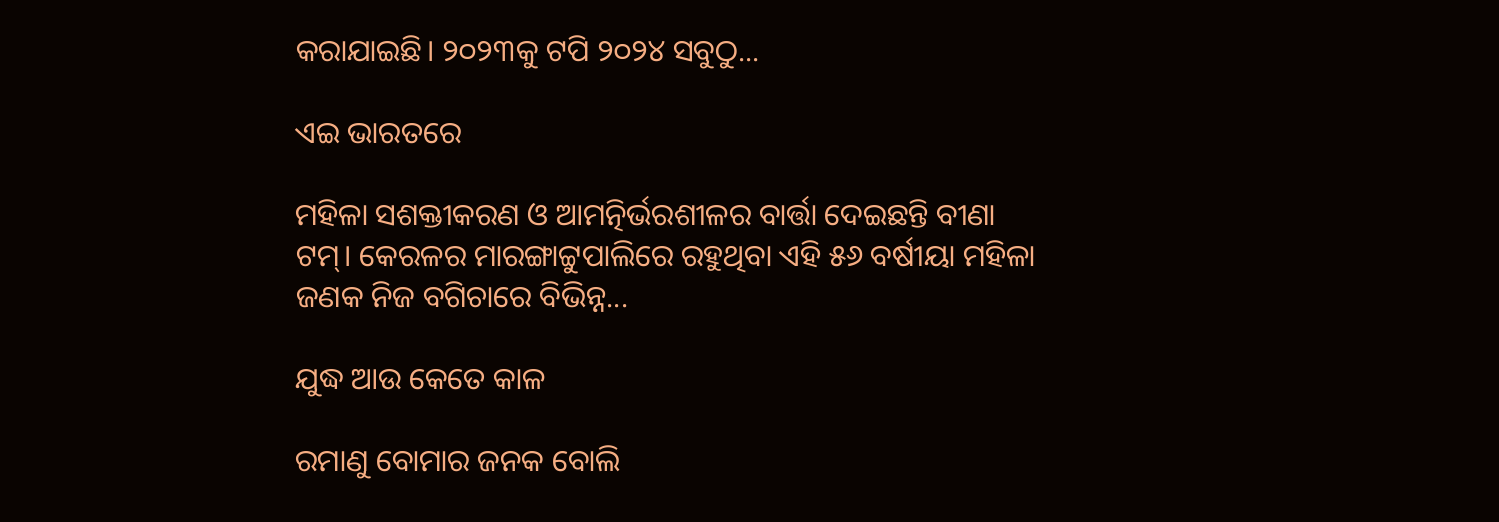କରାଯାଇଛି। ୨୦୨୩କୁ ଟପି ୨୦୨୪ ସବୁଠୁ...

ଏଇ ଭାରତରେ

ମହିଳା ସଶକ୍ତୀକରଣ ଓ ଆମତ୍ନିର୍ଭରଶୀଳର ବାର୍ତ୍ତା ଦେଇଛନ୍ତି ବୀଣା ଟମ୍‌। କେରଳର ମାରଙ୍ଗାଟ୍ଟୁପାଲିରେ ରହୁଥିବା ଏହି ୫୬ ବର୍ଷୀୟା ମହିଳା ଜଣକ ନିଜ ବଗିଚାରେ ବିଭିନ୍ନ...

ଯୁଦ୍ଧ ଆଉ କେତେ କାଳ

ରମାଣୁ ବୋମାର ଜନକ ବୋଲି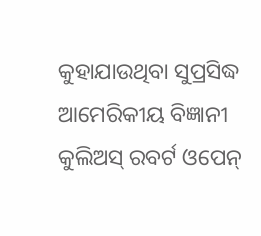କୁହାଯାଉଥିବା ସୁପ୍ରସିଦ୍ଧ ଆମେରିକୀୟ ବିଜ୍ଞାନୀ କୁଲିଅସ୍‌ ରବର୍ଟ ଓପେନ୍‌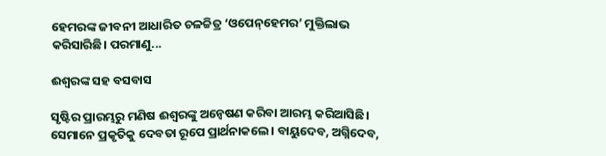ହେମରଙ୍କ ଜୀବନୀ ଆଧାରିତ ଚଳଚ୍ଚିତ୍ର ‘ଓପେନ୍‌ହେମର’ ମୁକ୍ତିଲାଭ କରିସାରିଛି। ପରମାଣୁ...

ଈଶ୍ୱରଙ୍କ ସହ ବସବାସ

ସୃଷ୍ଟିର ପ୍ରାରମ୍ଭରୁ ମଣିଷ ଈଶ୍ୱରଙ୍କୁ ଅନ୍ବେଷଣ କରିବା ଆରମ୍ଭ କରିଆସିଛି। ସେମାନେ ପ୍ରକୃତିକୁ ଦେବତା ରୂପେ ପ୍ରାର୍ଥନାକଲେ। ବାୟୁଦେବ, ଅଗ୍ନିଦେବ,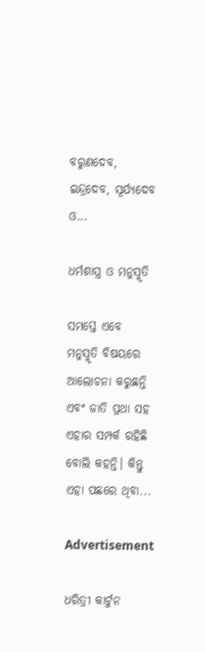ବରୁଣଦେବ, ଇନ୍ଦ୍ରଦେବ, ସୂର୍ଯ୍ୟଦେବ ଓ...

ଧର୍ମଶାସ୍ତ୍ର ଓ ମନୁସ୍ମୃତି

ସମସ୍ତେ ଏବେ ମନୁସ୍ମୃତି ବିଷୟରେ ଆଲୋଚନା କରୁଛନ୍ତି ଏବଂ ଜାତି ପ୍ରଥା ସହ ଏହାର ସମ୍ପର୍କ ରହିଛି ବୋଲି କହନ୍ତି। କିନ୍ତୁ ଏହା ପଛରେ ଥିବା...

Advertisement

ଧରିତ୍ରୀ କାର୍ଟୁନ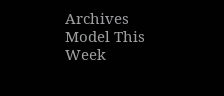Archives
Model This Week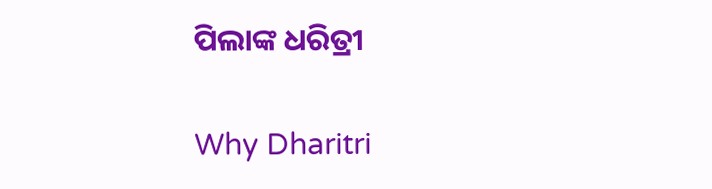ପିଲାଙ୍କ ଧରିତ୍ରୀ

Why Dharitri